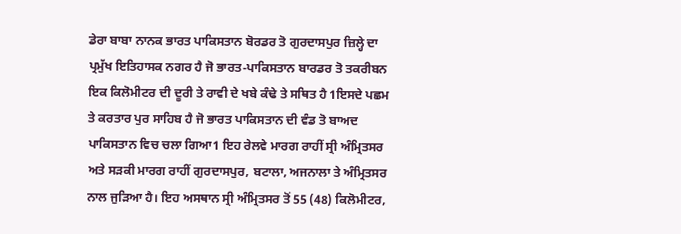ਡੇਰਾ ਬਾਬਾ ਨਾਨਕ ਭਾਰਤ ਪਾਕਿਸਤਾਨ ਬੋਰਡਰ ਤੋ ਗੁਰਦਾਸਪੁਰ ਜ਼ਿਲ੍ਹੇ ਦਾ ਪ੍ਰਮੁੱਖ ਇਤਿਹਾਸਕ ਨਗਰ ਹੈ ਜੋ ਭਾਰਤ-ਪਾਕਿਸਤਾਨ ਬਾਰਡਰ ਤੋ ਤਕਰੀਬਨ ਇਕ ਕਿਲੋਮੀਟਰ ਦੀ ਦੂਰੀ ਤੇ ਰਾਵੀ ਦੇ ਖਬੇ ਕੰਢੇ ਤੇ ਸਥਿਤ ਹੈ 1ਇਸਦੇ ਪਛਮ ਤੇ ਕਰਤਾਰ ਪੁਰ ਸਾਹਿਬ ਹੈ ਜੋ ਭਾਰਤ ਪਾਕਿਸਤਾਨ ਦੀ ਵੰਡ ਤੋ ਬਾਅਦ ਪਾਕਿਸਤਾਨ ਵਿਚ ਚਲਾ ਗਿਆ1 ਇਹ ਰੇਲਵੇ ਮਾਰਗ ਰਾਹੀਂ ਸ੍ਰੀ ਅੰਮ੍ਰਿਤਸਰ ਅਤੇ ਸੜਕੀ ਮਾਰਗ ਰਾਹੀਂ ਗੁਰਦਾਸਪੁਰ, ਬਟਾਲਾ, ਅਜਨਾਲਾ ਤੇ ਅੰਮ੍ਰਿਤਸਰ ਨਾਲ ਜੁੜਿਆ ਹੈ। ਇਹ ਅਸਥਾਨ ਸ੍ਰੀ ਅੰਮ੍ਰਿਤਸਰ ਤੋਂ 55 (48) ਕਿਲੋਮੀਟਰ,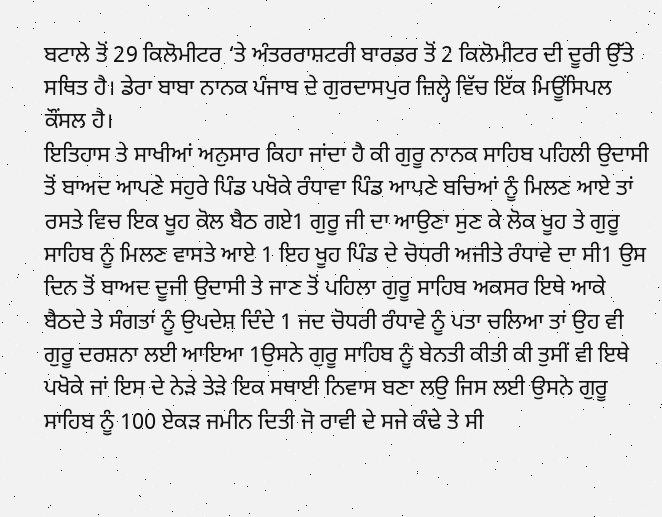ਬਟਾਲੇ ਤੋਂ 29 ਕਿਲੋਮੀਟਰ ‘ਤੇ ਅੰਤਰਰਾਸ਼ਟਰੀ ਬਾਰਡਰ ਤੋਂ 2 ਕਿਲੋਮੀਟਰ ਦੀ ਦੂਰੀ ਉੱਤੇ ਸਥਿਤ ਹੈ। ਡੇਰਾ ਬਾਬਾ ਨਾਨਕ ਪੰਜਾਬ ਦੇ ਗੁਰਦਾਸਪੁਰ ਜ਼ਿਲ੍ਹੇ ਵਿੱਚ ਇੱਕ ਮਿਊਂਸਿਪਲ ਕੌਂਸਲ ਹੈ।
ਇਤਿਹਾਸ ਤੇ ਸਾਖੀਆਂ ਅਨੁਸਾਰ ਕਿਹਾ ਜਾਂਦਾ ਹੈ ਕੀ ਗੁਰੂ ਨਾਨਕ ਸਾਹਿਬ ਪਹਿਲੀ ਉਦਾਸੀ ਤੋਂ ਬਾਅਦ ਆਪਣੇ ਸਹੁਰੇ ਪਿੰਡ ਪਖੋਕੇ ਰੰਧਾਵਾ ਪਿੰਡ ਆਪਣੇ ਬਚਿਆਂ ਨੂੰ ਮਿਲਣ ਆਏ ਤਾਂ ਰਸਤੇ ਵਿਚ ਇਕ ਖੂਹ ਕੋਲ ਬੈਠ ਗਏ1 ਗੁਰੂ ਜੀ ਦਾ ਆਉਣਾ ਸੁਣ ਕੇ ਲੋਕ ਖੂਹ ਤੇ ਗੁਰੂ ਸਾਹਿਬ ਨੂੰ ਮਿਲਣ ਵਾਸਤੇ ਆਏ 1 ਇਹ ਖੂਹ ਪਿੰਡ ਦੇ ਚੋਧਰੀ ਅਜੀਤੇ ਰੰਧਾਵੇ ਦਾ ਸੀ1 ਉਸ ਦਿਨ ਤੋਂ ਬਾਅਦ ਦੂਜੀ ਉਦਾਸੀ ਤੇ ਜਾਣ ਤੋਂ ਪਹਿਲਾ ਗੁਰੂ ਸਾਹਿਬ ਅਕਸਰ ਇਥੇ ਆਕੇ ਬੈਠਦੇ ਤੇ ਸੰਗਤਾਂ ਨੂੰ ਉਪਦੇਸ਼ ਦਿੰਦੇ 1 ਜਦ ਚੋਧਰੀ ਰੰਧਾਵੇ ਨੂੰ ਪਤਾ ਚਲਿਆ ਤਾਂ ਉਹ ਵੀ ਗੁਰੂ ਦਰਸ਼ਨਾ ਲਈ ਆਇਆ 1ਉਸਨੇ ਗੁਰੂ ਸਾਹਿਬ ਨੂੰ ਬੇਨਤੀ ਕੀਤੀ ਕੀ ਤੁਸੀਂ ਵੀ ਇਥੇ ਪਖੋਕੇ ਜਾਂ ਇਸ ਦੇ ਨੇੜੇ ਤੇੜੇ ਇਕ ਸਥਾਈ ਨਿਵਾਸ ਬਣਾ ਲਉ ਜਿਸ ਲਈ ਉਸਨੇ ਗੁਰੂ ਸਾਹਿਬ ਨੂੰ 100 ਏਕੜ ਜਮੀਨ ਦਿਤੀ ਜੋ ਰਾਵੀ ਦੇ ਸਜੇ ਕੰਢੇ ਤੇ ਸੀ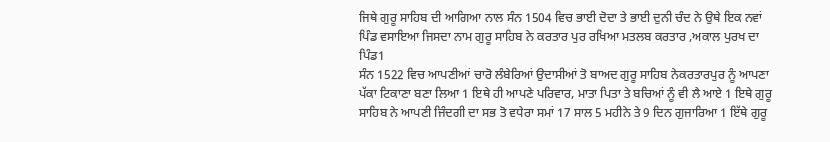ਜਿਥੇ ਗੁਰੂ ਸਾਹਿਬ ਦੀ ਆਗਿਆ ਨਾਲ ਸੰਨ 1504 ਵਿਚ ਭਾਈ ਦੋਦਾ ਤੇ ਭਾਈ ਦੁਨੀ ਚੰਦ ਨੇ ਉਥੇ ਇਕ ਨਵਾਂ ਪਿੰਡ ਵਸਾਇਆ ਜਿਸਦਾ ਨਾਮ ਗੁਰੂ ਸਾਹਿਬ ਨੇ ਕਰਤਾਰ ਪੁਰ ਰਖਿਆ ਮਤਲਬ ਕਰਤਾਰ ,ਅਕਾਲ ਪੁਰਖ ਦਾ ਪਿੰਡ1
ਸੰਨ 1522 ਵਿਚ ਆਪਣੀਆਂ ਚਾਰੋ ਲੰਬੇਰਿਆਂ ਉਦਾਸੀਆਂ ਤੋ ਬਾਅਦ ਗੁਰੂ ਸਾਹਿਬ ਨੇਕਰਤਾਰਪੁਰ ਨੂੰ ਆਪਣਾ ਪੱਕਾ ਟਿਕਾਣਾ ਬਣਾ ਲਿਆ 1 ਇਥੇ ਹੀ ਆਪਣੇ ਪਰਿਵਾਰ, ਮਾਤਾ ਪਿਤਾ ਤੇ ਬਚਿਆਂ ਨੂੰ ਵੀ ਲੈ ਆਏ 1 ਇਥੇ ਗੁਰੂ ਸਾਹਿਬ ਨੇ ਆਪਣੀ ਜਿੰਦਗੀ ਦਾ ਸਭ ਤੋ ਵਧੇਰਾ ਸਮਾਂ 17 ਸਾਲ 5 ਮਹੀਨੇ ਤੇ 9 ਦਿਨ ਗੁਜਾਰਿਆ 1 ਇੱਥੇ ਗੁਰੂ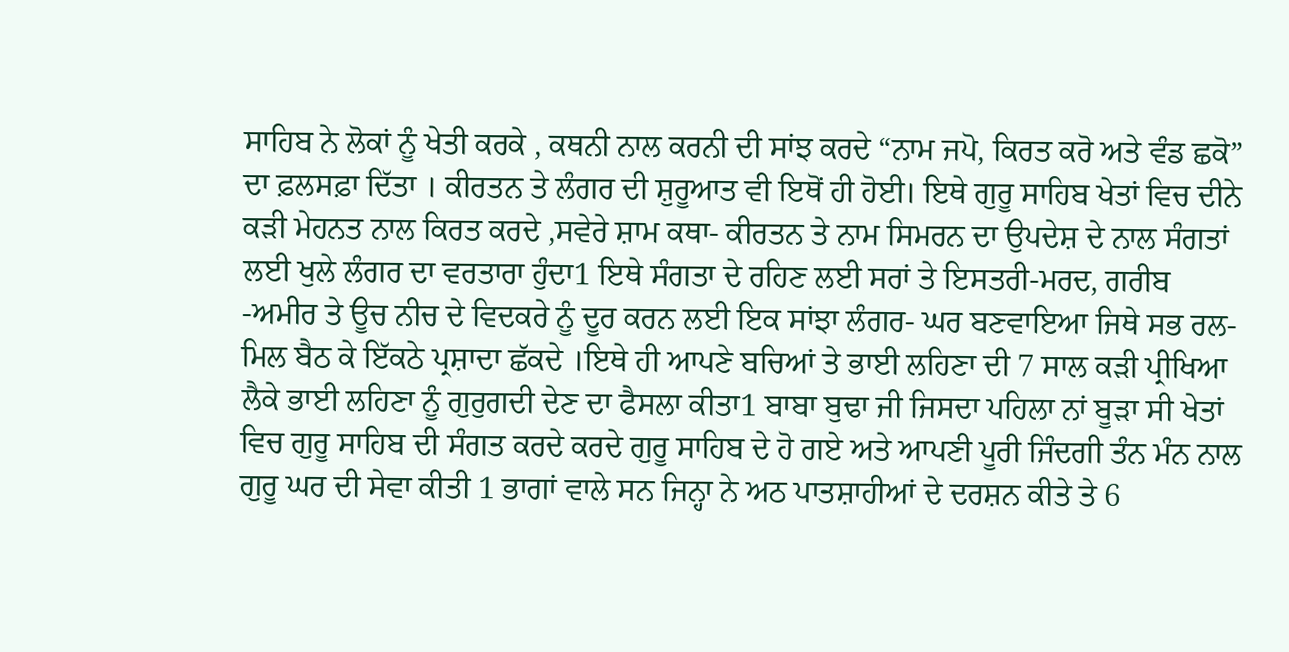ਸਾਹਿਬ ਨੇ ਲੋਕਾਂ ਨੂੰ ਖੇਤੀ ਕਰਕੇ , ਕਥਨੀ ਨਾਲ ਕਰਨੀ ਦੀ ਸਾਂਝ ਕਰਦੇ “ਨਾਮ ਜਪੋ, ਕਿਰਤ ਕਰੋ ਅਤੇ ਵੰਡ ਛਕੋ” ਦਾ ਫ਼ਲਸਫ਼ਾ ਦਿੱਤਾ । ਕੀਰਤਨ ਤੇ ਲੰਗਰ ਦੀ ਸ਼ੁਰੂਆਤ ਵੀ ਇਥੋਂ ਹੀ ਹੋਈ। ਇਥੇ ਗੁਰੂ ਸਾਹਿਬ ਖੇਤਾਂ ਵਿਚ ਦੀਨੇ ਕੜੀ ਮੇਹਨਤ ਨਾਲ ਕਿਰਤ ਕਰਦੇ ,ਸਵੇਰੇ ਸ਼ਾਮ ਕਥਾ- ਕੀਰਤਨ ਤੇ ਨਾਮ ਸਿਮਰਨ ਦਾ ਉਪਦੇਸ਼ ਦੇ ਨਾਲ ਸੰਗਤਾਂ ਲਈ ਖੁਲੇ ਲੰਗਰ ਦਾ ਵਰਤਾਰਾ ਹੁੰਦਾ1 ਇਥੇ ਸੰਗਤਾ ਦੇ ਰਹਿਣ ਲਈ ਸਰਾਂ ਤੇ ਇਸਤਰੀ-ਮਰਦ, ਗਰੀਬ -ਅਮੀਰ ਤੇ ਊਚ ਨੀਚ ਦੇ ਵਿਦਕਰੇ ਨੂੰ ਦੂਰ ਕਰਨ ਲਈ ਇਕ ਸਾਂਝਾ ਲੰਗਰ- ਘਰ ਬਣਵਾਇਆ ਜਿਥੇ ਸਭ ਰਲ-ਮਿਲ ਬੈਠ ਕੇ ਇੱਕਠੇ ਪ੍ਰਸ਼ਾਦਾ ਛੱਕਦੇ ।ਇਥੇ ਹੀ ਆਪਣੇ ਬਚਿਆਂ ਤੇ ਭਾਈ ਲਹਿਣਾ ਦੀ 7 ਸਾਲ ਕੜੀ ਪ੍ਰੀਖਿਆ ਲੈਕੇ ਭਾਈ ਲਹਿਣਾ ਨੂੰ ਗੁਰੁਗਦੀ ਦੇਣ ਦਾ ਫੈਸਲਾ ਕੀਤਾ1 ਬਾਬਾ ਬੁਢਾ ਜੀ ਜਿਸਦਾ ਪਹਿਲਾ ਨਾਂ ਬੂੜਾ ਸੀ ਖੇਤਾਂ ਵਿਚ ਗੁਰੂ ਸਾਹਿਬ ਦੀ ਸੰਗਤ ਕਰਦੇ ਕਰਦੇ ਗੁਰੂ ਸਾਹਿਬ ਦੇ ਹੋ ਗਏ ਅਤੇ ਆਪਣੀ ਪੂਰੀ ਜਿੰਦਗੀ ਤੰਨ ਮੰਨ ਨਾਲ ਗੁਰੂ ਘਰ ਦੀ ਸੇਵਾ ਕੀਤੀ 1 ਭਾਗਾਂ ਵਾਲੇ ਸਨ ਜਿਨ੍ਹਾ ਨੇ ਅਠ ਪਾਤਸ਼ਾਹੀਆਂ ਦੇ ਦਰਸ਼ਨ ਕੀਤੇ ਤੇ 6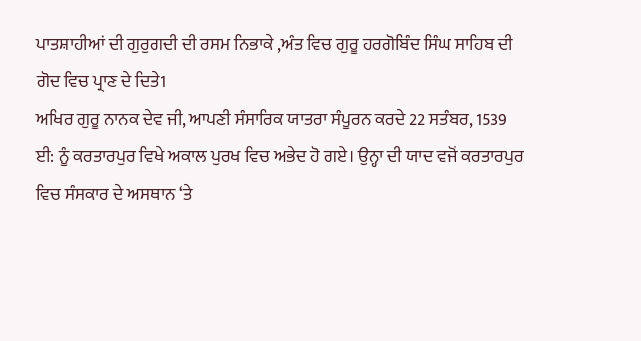ਪਾਤਸ਼ਾਹੀਆਂ ਦੀ ਗੁਰੁਗਦੀ ਦੀ ਰਸਮ ਨਿਭਾਕੇ ,ਅੰਤ ਵਿਚ ਗੁਰੂ ਹਰਗੋਬਿੰਦ ਸਿੰਘ ਸਾਹਿਬ ਦੀ ਗੋਦ ਵਿਚ ਪ੍ਰਾਣ ਦੇ ਦਿਤੇ1
ਅਖਿਰ ਗੁਰੂ ਨਾਨਕ ਦੇਵ ਜੀ, ਆਪਣੀ ਸੰਸਾਰਿਕ ਯਾਤਰਾ ਸੰਪੂਰਨ ਕਰਦੇ 22 ਸਤੰਬਰ, 1539 ਈ: ਨੂੰ ਕਰਤਾਰਪੁਰ ਵਿਖੇ ਅਕਾਲ ਪੁਰਖ ਵਿਚ ਅਭੇਦ ਹੋ ਗਏ। ਉਨ੍ਹਾ ਦੀ ਯਾਦ ਵਜੋਂ ਕਰਤਾਰਪੁਰ ਵਿਚ ਸੰਸਕਾਰ ਦੇ ਅਸਥਾਨ ‘ਤੇ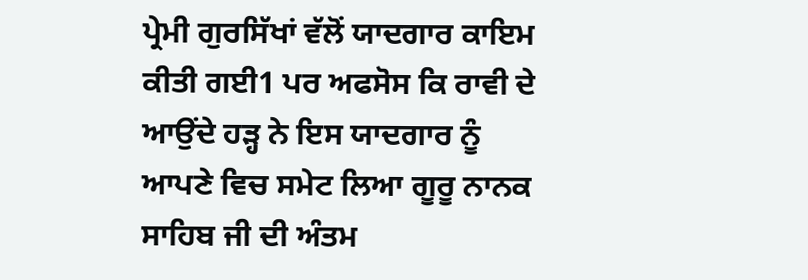ਪ੍ਰੇਮੀ ਗੁਰਸਿੱਖਾਂ ਵੱਲੋਂ ਯਾਦਗਾਰ ਕਾਇਮ ਕੀਤੀ ਗਈ1 ਪਰ ਅਫਸੋਸ ਕਿ ਰਾਵੀ ਦੇ ਆਉਂਦੇ ਹੜ੍ਹ ਨੇ ਇਸ ਯਾਦਗਾਰ ਨੂੰ ਆਪਣੇ ਵਿਚ ਸਮੇਟ ਲਿਆ ਗੂਰੂ ਨਾਨਕ ਸਾਹਿਬ ਜੀ ਦੀ ਅੰਤਮ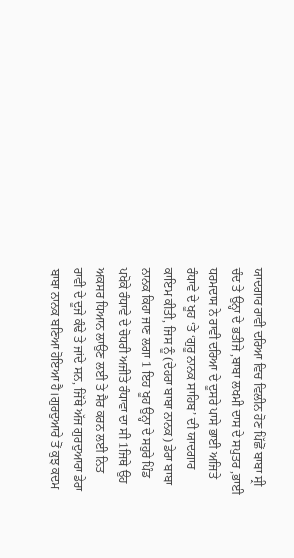ਯਾਦਗਾਰ ਰਾਵੀ ਦਰਿਆ ਵਿਚ ਵਿਲੀਨ ਹੋਣ ਪਿੱਛੋਂ ਬਾਬਾ ਸ੍ਰੀ ਚੰਦ ਤੇ ਉਨ੍ਹਾ ਦੇ ਭਤੀਜੇ ,ਬਾਬਾ ਲਖਮੀ ਦਾਸ ਦੇ ਸਪੁਤਰ ,ਭਾਈ ਧਰਮਦਾਸ ਨੇ ਰਾਵੀ ਦਰਿਆ ਦੇ ਦੂਸਰੇ ਪਾਸੇ ਭਾਈ ਅਜਿਤੇ ਰੰਧਾਵੇ ਦੇ ਖੂਹ ‘ਤੇ ‘ਗੁਰੂ ਨਾਨਕ ਸਾਹਿਬ’ ਦੀ ਯਾਦਗਾਰ ਕਾਇਮ ਕੀਤੀ, ਜਿਸ ਨੂੰ (ਦੇਹਰਾ ਬਾਬਾ ਨਾਨਕ) ਡੇਰਾ ਬਾਬਾ ਨਾਨਕ ਕਿਹਾ ਜਾਣ ਲਗਾ 1 ਇਹ ਖੂਹ ਉਨ੍ਹਾ ਦੇ ਸਹੁਰੇ ਪਿੰਡ ਪਖੋਕੇ ਰੰਧਾਵੇ ਦੇ ਚੋਧਰੀ ਅਜੀਤੇ ਰੰਧਾਵਾ ਦਾ ਸੀ 1ਜਿਥੇ ਉਹ ਅਕਸਰ ਧਿਆਨ ਲਾਉਣ ਲਈ ਤੇ ਸੈਰ ਕਰਨ ਲਈ ਨਿਤ ਰਾਵੀ ਦੇ ਦੂਜੇ ਕੰਢੇ ਤੇ ਜਾਂਦੇ ਸਨ, ਜਿੱਥੇ ਅੱਜ ਗੁਰਦੁਆਰਾ ਡੇਰਾ ਬਾਬਾ ਨਾਨਕ ਬਣਿਆ ਹੋਇਆ ਹੈ।ਗੁਰਦੁਆਰੇ ਤੋਂ ਕੁਝ ਕਦਮ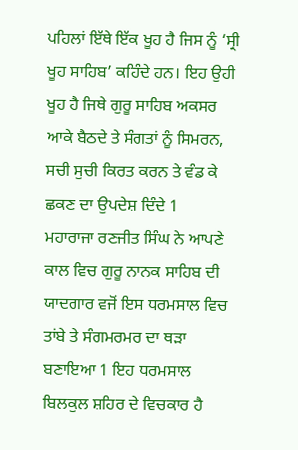ਪਹਿਲਾਂ ਇੱਥੇ ਇੱਕ ਖੂਹ ਹੈ ਜਿਸ ਨੂੰ ‘ਸ੍ਰੀ ਖੂਹ ਸਾਹਿਬ’ ਕਹਿੰਦੇ ਹਨ। ਇਹ ਉਹੀ ਖੂਹ ਹੈ ਜਿਥੇ ਗੁਰੂ ਸਾਹਿਬ ਅਕਸਰ ਆਕੇ ਬੈਠਦੇ ਤੇ ਸੰਗਤਾਂ ਨੂੰ ਸਿਮਰਨ, ਸਚੀ ਸੁਚੀ ਕਿਰਤ ਕਰਨ ਤੇ ਵੰਡ ਕੇ ਛਕਣ ਦਾ ਉਪਦੇਸ਼ ਦਿੰਦੇ 1
ਮਹਾਰਾਜਾ ਰਣਜੀਤ ਸਿੰਘ ਨੇ ਆਪਣੇ ਕਾਲ ਵਿਚ ਗੁਰੂ ਨਾਨਕ ਸਾਹਿਬ ਦੀ ਯਾਦਗਾਰ ਵਜੋਂ ਇਸ ਧਰਮਸਾਲ ਵਿਚ ਤਾਂਬੇ ਤੇ ਸੰਗਮਰਮਰ ਦਾ ਥੜਾ ਬਣਾਇਆ 1 ਇਹ ਧਰਮਸਾਲ ਬਿਲਕੁਲ ਸ਼ਹਿਰ ਦੇ ਵਿਚਕਾਰ ਹੈ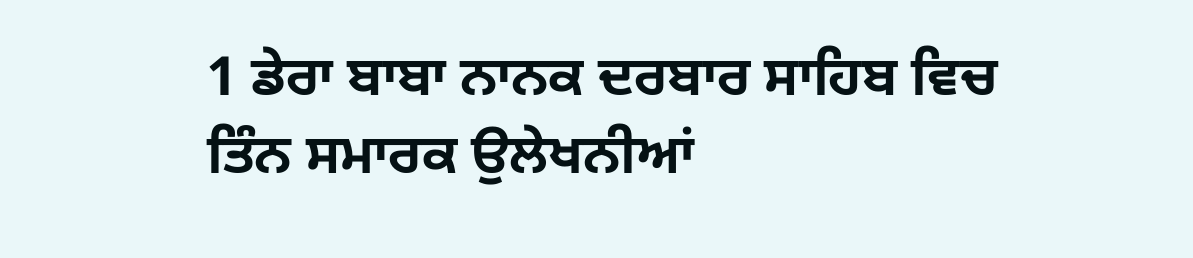1 ਡੇਰਾ ਬਾਬਾ ਨਾਨਕ ਦਰਬਾਰ ਸਾਹਿਬ ਵਿਚ ਤਿੰਨ ਸਮਾਰਕ ਉਲੇਖਨੀਆਂ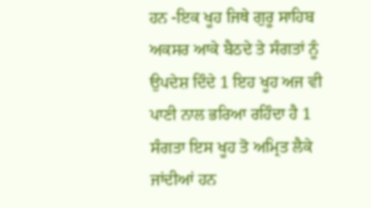ਹਨ -ਇਕ ਖੂਹ ਜਿਥੇ ਗੁਰੂ ਸਾਹਿਬ ਅਕਸਰ ਆਕੇ ਬੈਠਦੇ ਤੇ ਸੰਗਤਾਂ ਨੂੰ ਉਪਦੇਸ਼ ਦਿੰਦੇ 1 ਇਹ ਖੂਹ ਅਜ ਵੀ ਪਾਣੀ ਨਾਲ ਭਰਿਆ ਰਹਿੰਦਾ ਹੈ 1 ਸੰਗਤਾ ਇਸ ਖੂਹ ਤੋ ਅਮ੍ਰਿਤ ਲੈਕੇ ਜਾਂਦੀਆਂ ਹਨ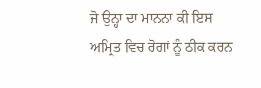ਜੋ ਉਨ੍ਹਾ ਦਾ ਮਾਨਨਾ ਕੀ ਇਸ ਅਮ੍ਰਿਤ ਵਿਚ ਰੋਗਾਂ ਨੂੰ ਠੀਕ ਕਰਨ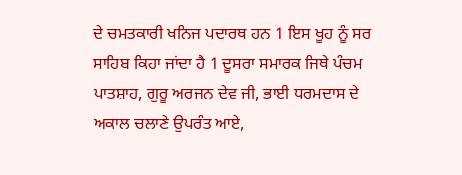ਦੇ ਚਮਤਕਾਰੀ ਖਨਿਜ ਪਦਾਰਥ ਹਨ 1 ਇਸ ਖੂਹ ਨੂੰ ਸਰ ਸਾਹਿਬ ਕਿਹਾ ਜਾਂਦਾ ਹੈ 1 ਦੂਸਰਾ ਸਮਾਰਕ ਜਿਥੇ ਪੰਚਮ ਪਾਤਸ਼ਾਹ, ਗੁਰੂ ਅਰਜਨ ਦੇਵ ਜੀ, ਭਾਈ ਧਰਮਦਾਸ ਦੇ ਅਕਾਲ ਚਲਾਣੇ ਉਪਰੰਤ ਆਏ,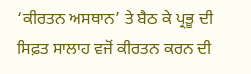‘ਕੀਰਤਨ ਅਸਥਾਨ’ ਤੇ ਬੈਠ ਕੇ ਪ੍ਰਭੂ ਦੀ ਸਿਫ਼ਤ ਸਾਲਾਹ ਵਜੋਂ ਕੀਰਤਨ ਕਰਨ ਦੀ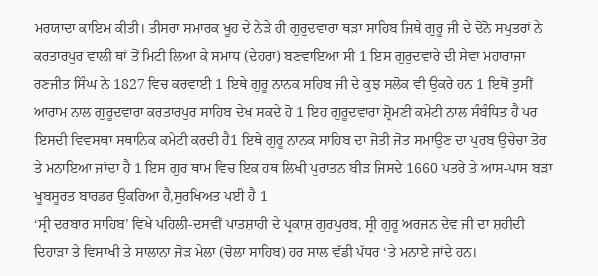ਮਰਯਾਦਾ ਕਾਇਮ ਕੀਤੀ। ਤੀਸਰਾ ਸਮਾਰਕ ਖੂਹ ਦੇ ਨੇੜੇ ਹੀ ਗੁਰੁਦਵਾਰਾ ਥੜਾ ਸਾਹਿਬ ਜਿਥੇ ਗੁਰੂ ਜੀ ਦੇ ਦੋਨੋ ਸਪੁਤਰਾਂ ਨੇ ਕਰਤਾਰਪੁਰ ਵਾਲੀ ਥਾਂ ਤੋਂ ਮਿਟੀ ਲਿਆ ਕੇ ਸਮਾਧ (ਦੇਹਰਾ) ਬਣਵਾਇਆ ਸੀ 1 ਇਸ ਗੁਰੁਦਵਾਰੇ ਦੀ ਸੇਵਾ ਮਹਾਰਾਜਾ ਰਣਜੀਤ ਸਿੰਘ ਨੇ 1827 ਵਿਚ ਕਰਵਾਈ 1 ਇਥੇ ਗੁਰੂ ਨਾਨਕ ਸਹਿਬ ਜੀ ਦੇ ਕੁਝ ਸਲੋਕ ਵੀ ਉਕਰੇ ਹਨ 1 ਇਥੋਂ ਤੁਸੀਂ ਆਰਾਮ ਨਾਲ ਗੁਰੂਦਵਾਰਾ ਕਰਤਾਰਪੁਰ ਸਾਹਿਬ ਦੇਖ ਸਕਦੇ ਹੋ 1 ਇਹ ਗੁਰੂਦਵਾਰਾ ਸ਼੍ਰੋਮਣੀ ਕਮੇਟੀ ਨਾਲ ਸੰਬੰਧਿਤ ਹੈ ਪਰ ਇਸਦੀ ਵਿਵਸਥਾ ਸਥਾਨਿਕ ਕਮੇਟੀ ਕਰਦੀ ਹੈ1 ਇਥੇ ਗੁਰੂ ਨਾਨਕ ਸਾਹਿਬ ਦਾ ਜੋਤੀ ਜੋਤ ਸਮਾਉਣ ਦਾ ਪੁਰਬ ਉਚੇਚਾ ਤੋਰ ਤੇ ਮਨਾਇਆ ਜਾਂਦਾ ਹੈ 1 ਇਸ ਗੁਰ ਥਾਮ ਵਿਚ ਇਕ ਹਥ ਲਿਖੀ ਪੁਰਾਤਨ ਬੀੜ ਜਿਸਦੇ 1660 ਪਤਰੇ ਤੇ ਆਸ-ਪਾਸ ਬੜਾ ਖੂਬਸੂਰਤ ਬਾਰਡਰ ਉਕਰਿਆ ਹੈ,ਸੁਰਖਿਅਤ ਪਈ ਹੈ 1
‘ਸ੍ਰੀ ਦਰਬਾਰ ਸਾਹਿਬ’ ਵਿਖੇ ਪਹਿਲੀ-ਦਸਵੀਂ ਪਾਤਸ਼ਾਹੀ ਦੇ ਪ੍ਰਕਾਸ਼ ਗੁਰਪੁਰਬ, ਸ੍ਰੀ ਗੁਰੂ ਅਰਜਨ ਦੇਵ ਜੀ ਦਾ ਸ਼ਹੀਦੀ ਦਿਹਾੜਾ ਤੇ ਵਿਸਾਖੀ ਤੇ ਸਾਲਾਨਾ ਜੋੜ ਮੇਲਾ (ਚੋਲਾ ਸਾਹਿਬ) ਹਰ ਸਾਲ ਵੱਡੀ ਪੱਧਰ ‘ਤੇ ਮਨਾਏ ਜਾਂਦੇ ਹਨ।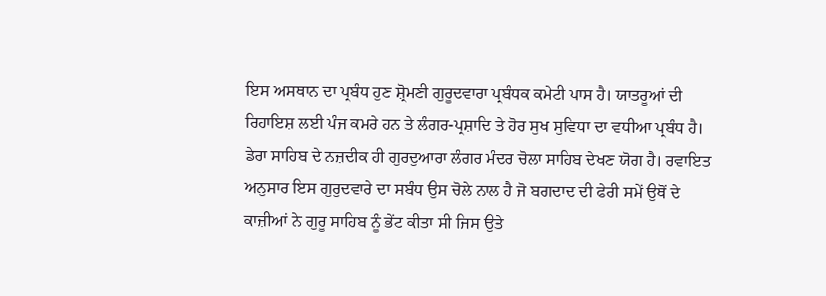ਇਸ ਅਸਥਾਨ ਦਾ ਪ੍ਰਬੰਧ ਹੁਣ ਸ਼੍ਰੋਮਣੀ ਗੁਰੂਦਵਾਰਾ ਪ੍ਰਬੰਧਕ ਕਮੇਟੀ ਪਾਸ ਹੈ। ਯਾਤਰੂਆਂ ਦੀ ਰਿਹਾਇਸ਼ ਲਈ ਪੰਜ ਕਮਰੇ ਹਨ ਤੇ ਲੰਗਰ-ਪ੍ਰਸ਼ਾਦਿ ਤੇ ਹੋਰ ਸੁਖ ਸੁਵਿਧਾ ਦਾ ਵਧੀਆ ਪ੍ਰਬੰਧ ਹੈ।
ਡੇਰਾ ਸਾਹਿਬ ਦੇ ਨਜ਼ਦੀਕ ਹੀ ਗੁਰਦੁਆਰਾ ਲੰਗਰ ਮੰਦਰ ਚੋਲਾ ਸਾਹਿਬ ਦੇਖਣ ਯੋਗ ਹੈ। ਰਵਾਇਤ ਅਨੁਸਾਰ ਇਸ ਗੁਰੁਦਵਾਰੇ ਦਾ ਸਬੰਧ ਉਸ ਚੋਲੇ ਨਾਲ ਹੈ ਜੋ ਬਗਦਾਦ ਦੀ ਫੇਰੀ ਸਮੇਂ ਉਥੋਂ ਦੇ ਕਾਜ਼ੀਆਂ ਨੇ ਗੁਰੂ ਸਾਹਿਬ ਨੂੰ ਭੇਂਟ ਕੀਤਾ ਸੀ ਜਿਸ ਉਤੇ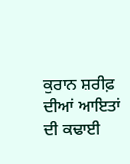ਕੁਰਾਨ ਸ਼ਰੀਫ਼ ਦੀਆਂ ਆਇਤਾਂ ਦੀ ਕਢਾਈ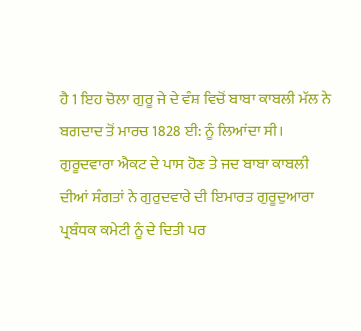ਹੈ 1 ਇਹ ਚੋਲਾ ਗੁਰੂ ਜੇ ਦੇ ਵੰਸ਼ ਵਿਚੋਂ ਬਾਬਾ ਕਾਬਲੀ ਮੱਲ ਨੇ ਬਗਦਾਦ ਤੋਂ ਮਾਰਚ 1828 ਈ: ਨੂੰ ਲਿਆਂਦਾ ਸੀ। ਗੁਰੂਦਵਾਰਾ ਐਕਟ ਦੇ ਪਾਸ ਹੋਣ ਤੇ ਜਦ ਬਾਬਾ ਕਾਬਲੀ ਦੀਆਂ ਸੰਗਤਾਂ ਨੇ ਗੁਰੁਦਵਾਰੇ ਦੀ ਇਮਾਰਤ ਗੁਰੂਦੁਆਰਾ ਪ੍ਰਬੰਧਕ ਕਮੇਟੀ ਨੂੰ ਦੇ ਦਿਤੀ ਪਰ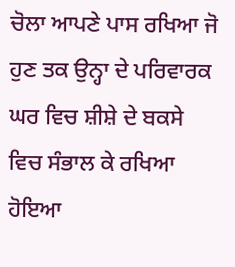ਚੋਲਾ ਆਪਣੇ ਪਾਸ ਰਖਿਆ ਜੋ ਹੁਣ ਤਕ ਉਨ੍ਹਾ ਦੇ ਪਰਿਵਾਰਕ ਘਰ ਵਿਚ ਸ਼ੀਸ਼ੇ ਦੇ ਬਕਸੇ ਵਿਚ ਸੰਭਾਲ ਕੇ ਰਖਿਆ ਹੋਇਆ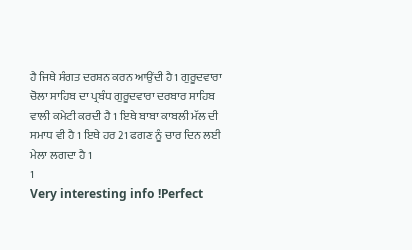ਹੈ ਜਿਥੇ ਸੰਗਤ ਦਰਸ਼ਨ ਕਰਨ ਆਉਂਦੀ ਹੈ1 ਗੁਰੂਦਵਾਰਾ ਚੋਲਾ ਸਾਹਿਬ ਦਾ ਪ੍ਰਬੰਧ ਗੁਰੂਦਵਾਰਾ ਦਰਬਾਰ ਸਾਹਿਬ ਵਾਲੀ ਕਮੇਟੀ ਕਰਦੀ ਹੈ 1 ਇਥੇ ਬਾਬਾ ਕਾਬਲੀ ਮੱਲ ਦੀ ਸਮਾਧ ਵੀ ਹੈ 1 ਇਥੇ ਹਰ 21 ਫਗਣ ਨੂੰ ਚਾਰ ਦਿਨ ਲਈ ਮੇਲਾ ਲਗਦਾ ਹੈ 1
1
Very interesting info !Perfect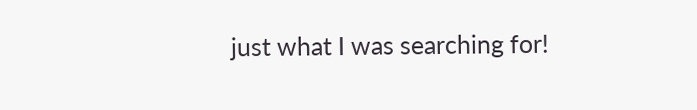just what I was searching for!